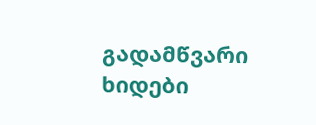გადამწვარი ხიდები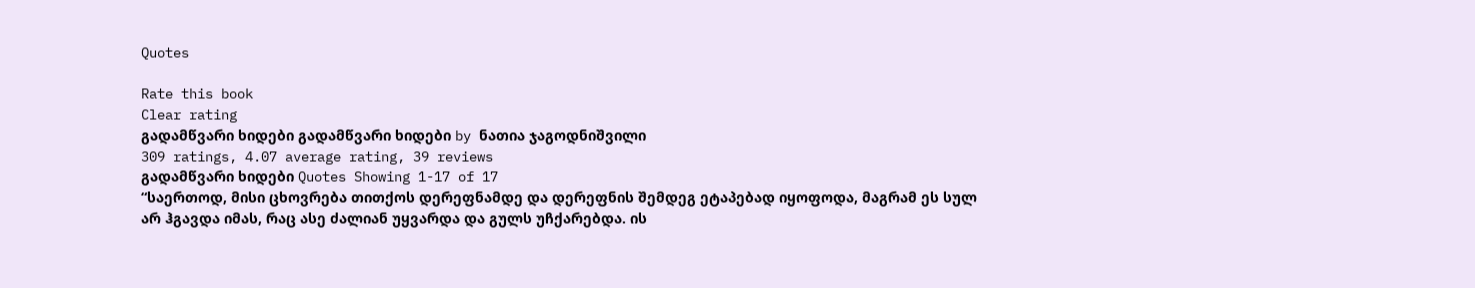Quotes

Rate this book
Clear rating
გადამწვარი ხიდები გადამწვარი ხიდები by ნათია ჯაგოდნიშვილი
309 ratings, 4.07 average rating, 39 reviews
გადამწვარი ხიდები Quotes Showing 1-17 of 17
“საერთოდ, მისი ცხოვრება თითქოს დერეფნამდე და დერეფნის შემდეგ ეტაპებად იყოფოდა, მაგრამ ეს სულ არ ჰგავდა იმას, რაც ასე ძალიან უყვარდა და გულს უჩქარებდა. ის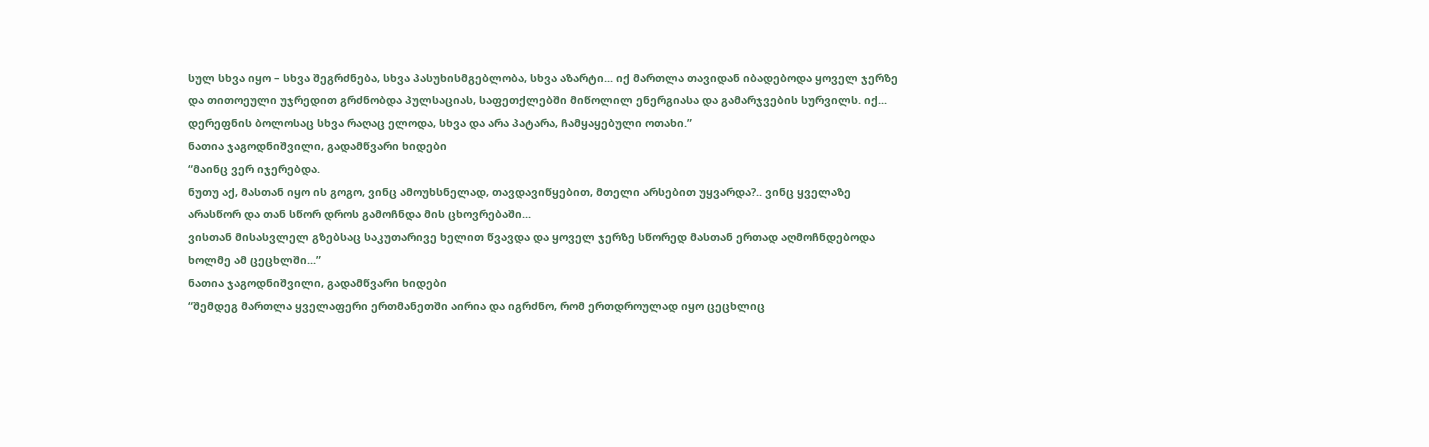სულ სხვა იყო – სხვა შეგრძნება, სხვა პასუხისმგებლობა, სხვა აზარტი... იქ მართლა თავიდან იბადებოდა ყოველ ჯერზე და თითოეული უჯრედით გრძნობდა პულსაციას, საფეთქლებში მიწოლილ ენერგიასა და გამარჯვების სურვილს. იქ... დერეფნის ბოლოსაც სხვა რაღაც ელოდა, სხვა და არა პატარა, ჩამყაყებული ოთახი.”
ნათია ჯაგოდნიშვილი, გადამწვარი ხიდები
“მაინც ვერ იჯერებდა.
ნუთუ აქ, მასთან იყო ის გოგო, ვინც ამოუხსნელად, თავდავიწყებით, მთელი არსებით უყვარდა?.. ვინც ყველაზე არასწორ და თან სწორ დროს გამოჩნდა მის ცხოვრებაში...
ვისთან მისასვლელ გზებსაც საკუთარივე ხელით წვავდა და ყოველ ჯერზე სწორედ მასთან ერთად აღმოჩნდებოდა ხოლმე ამ ცეცხლში...”
ნათია ჯაგოდნიშვილი, გადამწვარი ხიდები
“შემდეგ მართლა ყველაფერი ერთმანეთში აირია და იგრძნო, რომ ერთდროულად იყო ცეცხლიც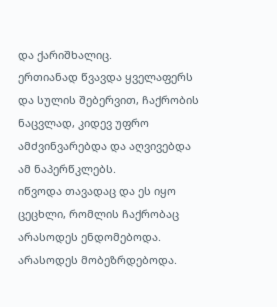და ქარიშხალიც.
ერთიანად წვავდა ყველაფერს და სულის შებერვით, ჩაქრობის ნაცვლად, კიდევ უფრო ამძვინვარებდა და აღვივებდა ამ ნაპერწკლებს.
იწვოდა თავადაც და ეს იყო ცეცხლი, რომლის ჩაქრობაც არასოდეს ენდომებოდა.
არასოდეს მობეზრდებოდა.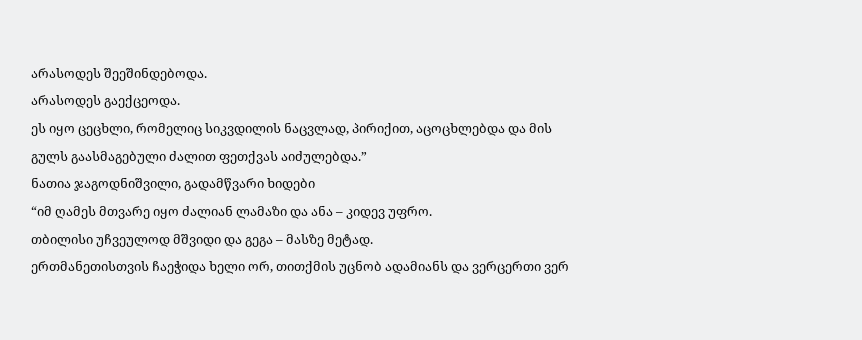არასოდეს შეეშინდებოდა.
არასოდეს გაექცეოდა.
ეს იყო ცეცხლი, რომელიც სიკვდილის ნაცვლად, პირიქით, აცოცხლებდა და მის გულს გაასმაგებული ძალით ფეთქვას აიძულებდა.”
ნათია ჯაგოდნიშვილი, გადამწვარი ხიდები
“იმ ღამეს მთვარე იყო ძალიან ლამაზი და ანა – კიდევ უფრო.
თბილისი უჩვეულოდ მშვიდი და გეგა – მასზე მეტად.
ერთმანეთისთვის ჩაეჭიდა ხელი ორ, თითქმის უცნობ ადამიანს და ვერცერთი ვერ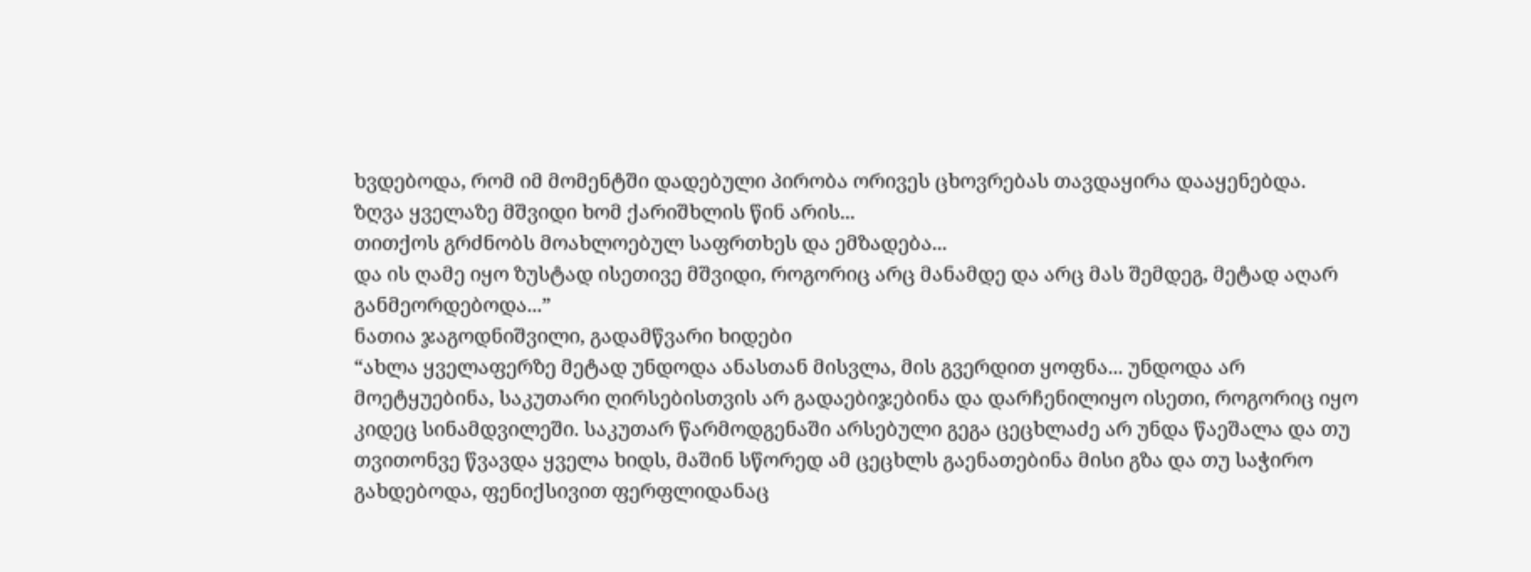ხვდებოდა, რომ იმ მომენტში დადებული პირობა ორივეს ცხოვრებას თავდაყირა დააყენებდა.
ზღვა ყველაზე მშვიდი ხომ ქარიშხლის წინ არის...
თითქოს გრძნობს მოახლოებულ საფრთხეს და ემზადება...
და ის ღამე იყო ზუსტად ისეთივე მშვიდი, როგორიც არც მანამდე და არც მას შემდეგ, მეტად აღარ განმეორდებოდა...”
ნათია ჯაგოდნიშვილი, გადამწვარი ხიდები
“ახლა ყველაფერზე მეტად უნდოდა ანასთან მისვლა, მის გვერდით ყოფნა... უნდოდა არ მოეტყუებინა, საკუთარი ღირსებისთვის არ გადაებიჯებინა და დარჩენილიყო ისეთი, როგორიც იყო კიდეც სინამდვილეში. საკუთარ წარმოდგენაში არსებული გეგა ცეცხლაძე არ უნდა წაეშალა და თუ თვითონვე წვავდა ყველა ხიდს, მაშინ სწორედ ამ ცეცხლს გაენათებინა მისი გზა და თუ საჭირო გახდებოდა, ფენიქსივით ფერფლიდანაც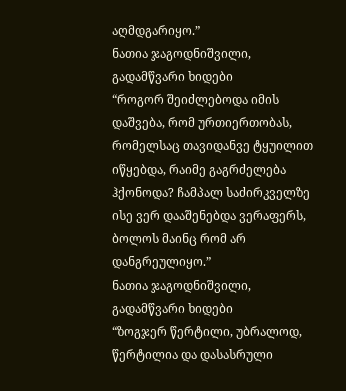აღმდგარიყო.”
ნათია ჯაგოდნიშვილი, გადამწვარი ხიდები
“როგორ შეიძლებოდა იმის დაშვება, რომ ურთიერთობას, რომელსაც თავიდანვე ტყუილით იწყებდა, რაიმე გაგრძელება ჰქონოდა? ჩამპალ საძირკველზე ისე ვერ დააშენებდა ვერაფერს, ბოლოს მაინც რომ არ დანგრეულიყო.”
ნათია ჯაგოდნიშვილი, გადამწვარი ხიდები
“ზოგჯერ წერტილი, უბრალოდ, წერტილია და დასასრული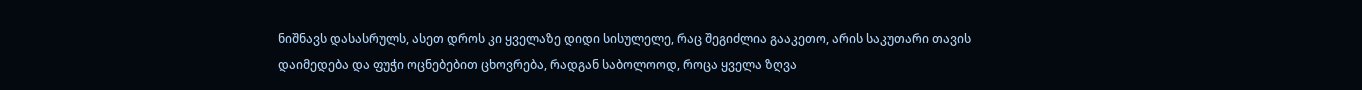ნიშნავს დასასრულს, ასეთ დროს კი ყველაზე დიდი სისულელე, რაც შეგიძლია გააკეთო, არის საკუთარი თავის დაიმედება და ფუჭი ოცნებებით ცხოვრება, რადგან საბოლოოდ, როცა ყველა ზღვა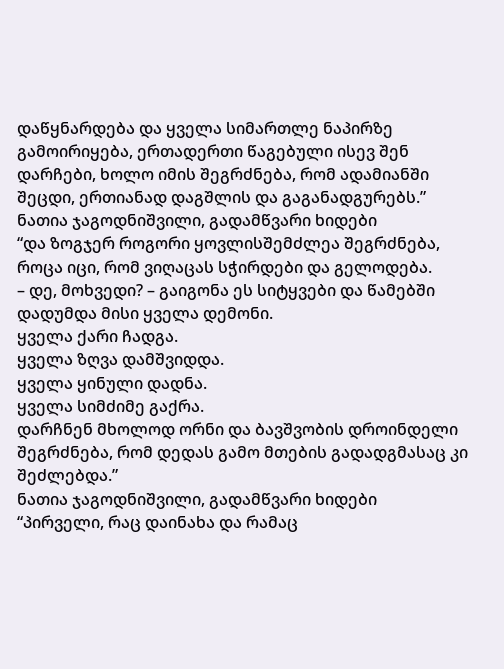დაწყნარდება და ყველა სიმართლე ნაპირზე გამოირიყება, ერთადერთი წაგებული ისევ შენ დარჩები, ხოლო იმის შეგრძნება, რომ ადამიანში შეცდი, ერთიანად დაგშლის და გაგანადგურებს.”
ნათია ჯაგოდნიშვილი, გადამწვარი ხიდები
“და ზოგჯერ როგორი ყოვლისშემძლეა შეგრძნება, როცა იცი, რომ ვიღაცას სჭირდები და გელოდება.
– დე, მოხვედი? – გაიგონა ეს სიტყვები და წამებში დადუმდა მისი ყველა დემონი.
ყველა ქარი ჩადგა.
ყველა ზღვა დამშვიდდა.
ყველა ყინული დადნა.
ყველა სიმძიმე გაქრა.
დარჩნენ მხოლოდ ორნი და ბავშვობის დროინდელი შეგრძნება, რომ დედას გამო მთების გადადგმასაც კი შეძლებდა.”
ნათია ჯაგოდნიშვილი, გადამწვარი ხიდები
“პირველი, რაც დაინახა და რამაც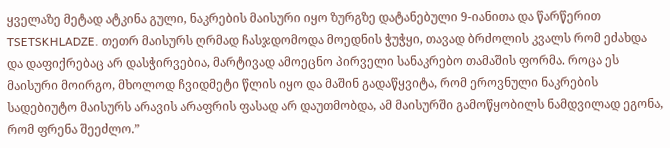ყველაზე მეტად ატკინა გული, ნაკრების მაისური იყო ზურგზე დატანებული 9-იანითა და წარწერით TSETSKHLADZE. თეთრ მაისურს ღრმად ჩასჯდომოდა მოედნის ჭუჭყი, თავად ბრძოლის კვალს რომ ეძახდა და დაფიქრებაც არ დასჭირვებია, მარტივად ამოეცნო პირველი სანაკრებო თამაშის ფორმა. როცა ეს მაისური მოირგო, მხოლოდ ჩვიდმეტი წლის იყო და მაშინ გადაწყვიტა, რომ ეროვნული ნაკრების სადებიუტო მაისურს არავის არაფრის ფასად არ დაუთმობდა, ამ მაისურში გამოწყობილს ნამდვილად ეგონა, რომ ფრენა შეეძლო.”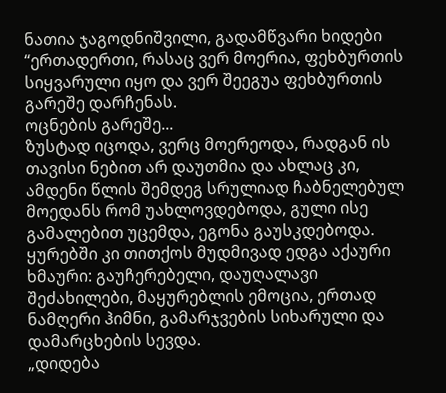ნათია ჯაგოდნიშვილი, გადამწვარი ხიდები
“ერთადერთი, რასაც ვერ მოერია, ფეხბურთის სიყვარული იყო და ვერ შეეგუა ფეხბურთის გარეშე დარჩენას.
ოცნების გარეშე...
ზუსტად იცოდა, ვერც მოერეოდა, რადგან ის თავისი ნებით არ დაუთმია და ახლაც კი, ამდენი წლის შემდეგ სრულიად ჩაბნელებულ მოედანს რომ უახლოვდებოდა, გული ისე გამალებით უცემდა, ეგონა გაუსკდებოდა.
ყურებში კი თითქოს მუდმივად ედგა აქაური ხმაური: გაუჩერებელი, დაუღალავი შეძახილები, მაყურებლის ემოცია, ერთად ნამღერი ჰიმნი, გამარჯვების სიხარული და დამარცხების სევდა.
„დიდება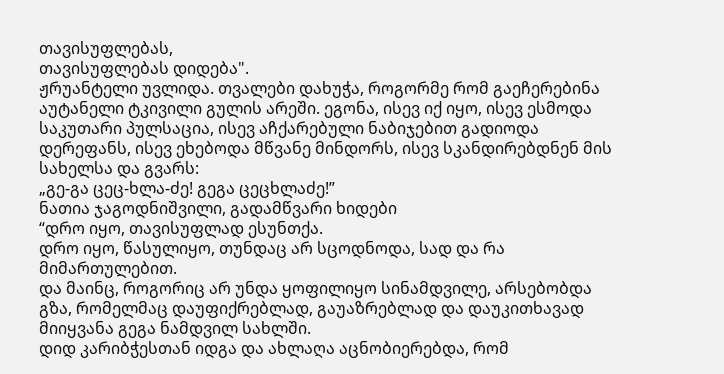თავისუფლებას,
თავისუფლებას დიდება".
ჟრუანტელი უვლიდა. თვალები დახუჭა, როგორმე რომ გაეჩერებინა აუტანელი ტკივილი გულის არეში. ეგონა, ისევ იქ იყო, ისევ ესმოდა საკუთარი პულსაცია, ისევ აჩქარებული ნაბიჯებით გადიოდა დერეფანს, ისევ ეხებოდა მწვანე მინდორს, ისევ სკანდირებდნენ მის სახელსა და გვარს:
„გე-გა ცეც-ხლა-ძე! გეგა ცეცხლაძე!”
ნათია ჯაგოდნიშვილი, გადამწვარი ხიდები
“დრო იყო, თავისუფლად ესუნთქა.
დრო იყო, წასულიყო, თუნდაც არ სცოდნოდა, სად და რა მიმართულებით.
და მაინც, როგორიც არ უნდა ყოფილიყო სინამდვილე, არსებობდა გზა, რომელმაც დაუფიქრებლად, გაუაზრებლად და დაუკითხავად მიიყვანა გეგა ნამდვილ სახლში.
დიდ კარიბჭესთან იდგა და ახლაღა აცნობიერებდა, რომ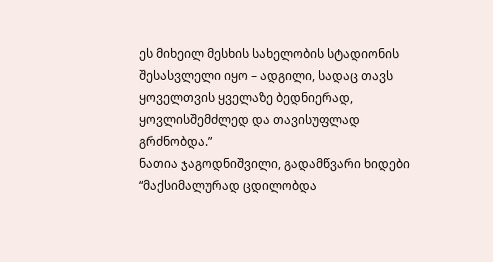ეს მიხეილ მესხის სახელობის სტადიონის შესასვლელი იყო – ადგილი, სადაც თავს ყოველთვის ყველაზე ბედნიერად, ყოვლისშემძლედ და თავისუფლად გრძნობდა.”
ნათია ჯაგოდნიშვილი, გადამწვარი ხიდები
“მაქსიმალურად ცდილობდა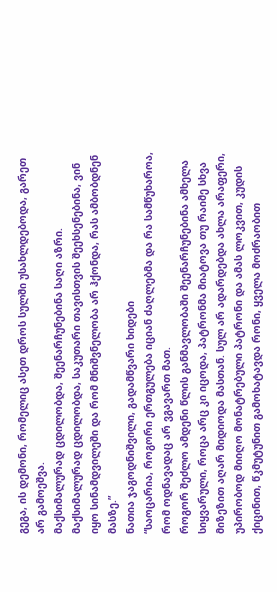გეგა, ის დემონი, რომელიც ასეთ დროს სულში უსახლდებოდა, გარეთ არ გამოეშვა.
მაქსიმალურად ცდილობდა, შეენარჩუნებინა საღი აზრი.
მაქსიმალურად ცდილობდა, საკუთარი თავისთვის შეეხსენებინა, ვინ იყო სინამდვილეში და რომ მნიშვნელობა არ ჰქონდა, რას ამბობდნენ მასზე.”
ნათია ჯაგოდნიშვილი, გადამწვარი ხიდები
“საოცარია, როგორი ერთგულება იციან ძაღლებმა და რა სამწუხაროა, რომ ოდნავადაც არ ვგავართ მათ.
როგორ შეძლო ამდენი წლის განმავლობაში შეენარჩუნებინა ამხელა სიყვარული, როცა არც კი იცოდა, პატრონმა მიატოვა თუ რაიმე სხვა მიზეზით აღარ მიდიოდა მასთან. სულ არ ადარდებდა ახლა არაფერი, უპირობოდ მიიღო მონატრებული პატრონი და ამას ლოკვით, კუდის ქიცინით, წკმუტუნით გამოხატავდა რონი, ყველა მოძრაობით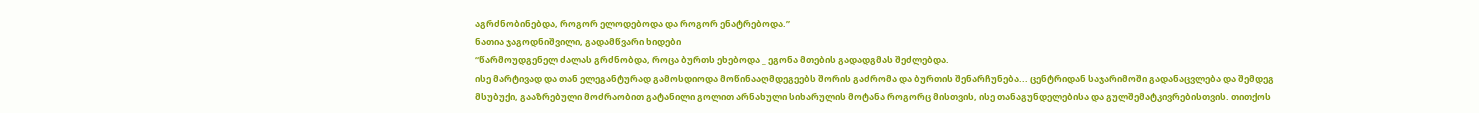აგრძნობინებდა, როგორ ელოდებოდა და როგორ ენატრებოდა.”
ნათია ჯაგოდნიშვილი, გადამწვარი ხიდები
“წარმოუდგენელ ძალას გრძნობდა, როცა ბურთს ეხებოდა _ ეგონა მთების გადადგმას შეძლებდა.
ისე მარტივად და თან ელეგანტურად გამოსდიოდა მოწინააღმდეგეებს შორის გაძრომა და ბურთის შენარჩუნება... ცენტრიდან საჯარიმოში გადანაცვლება და შემდეგ მსუბუქი, გააზრებული მოძრაობით გატანილი გოლით არნახული სიხარულის მოტანა როგორც მისთვის, ისე თანაგუნდელებისა და გულშემატკივრებისთვის. თითქოს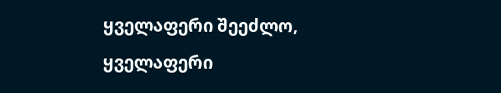ყველაფერი შეეძლო, ყველაფერი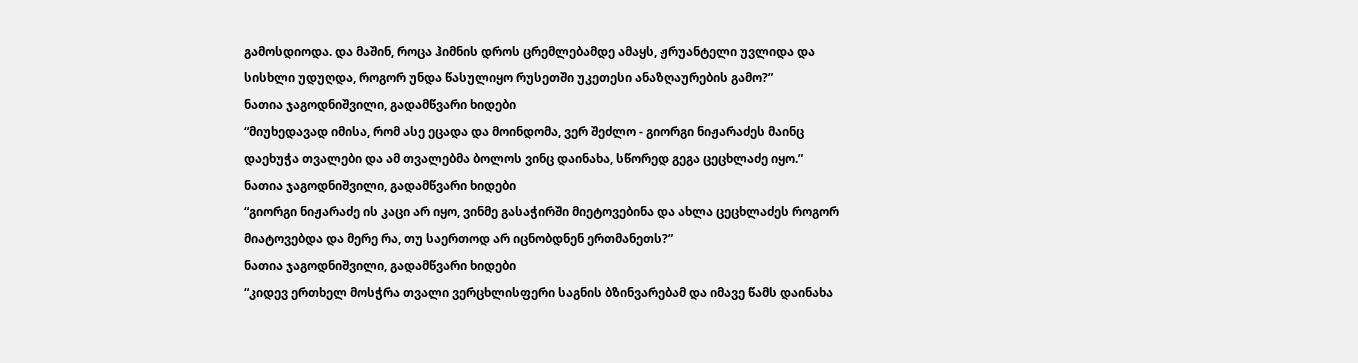გამოსდიოდა. და მაშინ, როცა ჰიმნის დროს ცრემლებამდე ამაყს, ჟრუანტელი უვლიდა და სისხლი უდუღდა, როგორ უნდა წასულიყო რუსეთში უკეთესი ანაზღაურების გამო?”
ნათია ჯაგოდნიშვილი, გადამწვარი ხიდები
“მიუხედავად იმისა, რომ ასე ეცადა და მოინდომა, ვერ შეძლო - გიორგი ნიჟარაძეს მაინც დაეხუჭა თვალები და ამ თვალებმა ბოლოს ვინც დაინახა, სწორედ გეგა ცეცხლაძე იყო.”
ნათია ჯაგოდნიშვილი, გადამწვარი ხიდები
“გიორგი ნიჟარაძე ის კაცი არ იყო, ვინმე გასაჭირში მიეტოვებინა და ახლა ცეცხლაძეს როგორ მიატოვებდა და მერე რა, თუ საერთოდ არ იცნობდნენ ერთმანეთს?”
ნათია ჯაგოდნიშვილი, გადამწვარი ხიდები
“კიდევ ერთხელ მოსჭრა თვალი ვერცხლისფერი საგნის ბზინვარებამ და იმავე წამს დაინახა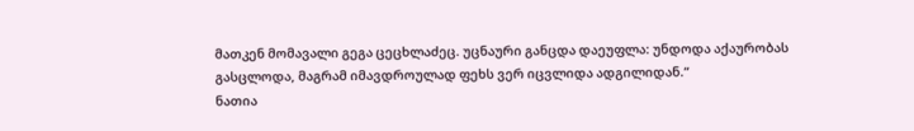მათკენ მომავალი გეგა ცეცხლაძეც. უცნაური განცდა დაეუფლა: უნდოდა აქაურობას გასცლოდა, მაგრამ იმავდროულად ფეხს ვერ იცვლიდა ადგილიდან.”
ნათია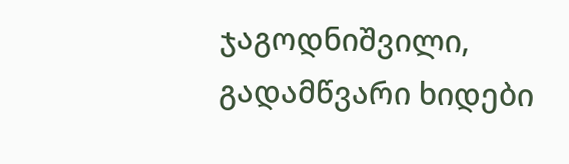ჯაგოდნიშვილი, გადამწვარი ხიდები